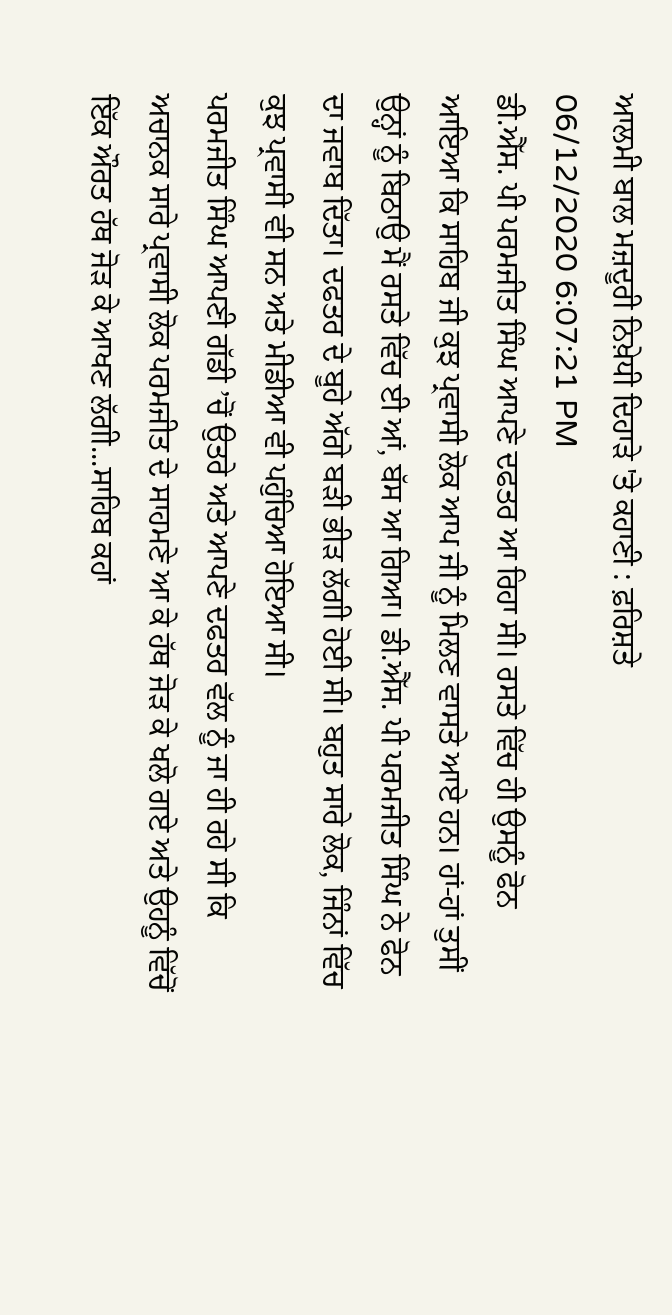ਆਲਮੀ ਬਾਲ ਮਜ਼ਦੂਰੀ ਨਿਖ਼ੇਧੀ ਦਿਹਾੜੇ 'ਤੇ ਕਹਾਣੀ : ਫ਼ਰਿਸ਼ਤੇ
06/12/2020 6:07:21 PM
ਡੀ.ਐੱਸ. ਪੀ ਪਰਮਜੀਤ ਸਿੰਘ ਆਪਣੇ ਦਫਤਰ ਆ ਰਿਹਾ ਸੀ। ਰਸਤੇ ਵਿੱਚ ਹੀ ਉਸਨੂੰ ਫੋਨ ਆਇਆ ਕਿ ਸਾਹਿਬ ਜੀ ਕੁਝ ਪ੍ਰਵਾਸੀ ਲੋਕ ਆਪ ਜੀ ਨੂੰ ਮਿਲਣ ਵਾਸਤੇ ਆਏ ਹਨ। ਹਾਂ-ਹਾਂ ਤੁਸੀਂ ਉਨ੍ਹਾਂ ਨੂੰ ਬਿਠਾਉ ਮੈਂ ਰਸਤੇ ਵਿੱਚ ਈ ਆਂ, ਬੱਸ ਆ ਗਿਆ। ਡੀ.ਐੱਸ. ਪੀ ਪਰਮਜੀਤ ਸਿੰਘ ਨੇ ਫੋਨ ਦਾ ਜਵਾਬ ਦਿੱਤਾ। ਦਫਤਰ ਦੇ ਬੂਹੇ ਅੱਗੇ ਬੜੀ ਭੀੜ ਲੱਗੀ ਹੋਈ ਸੀ। ਬਹੁਤ ਸਾਰੇ ਲੋਕ, ਜਿੰਨਾਂ ਵਿੱਚ ਕੁਝ ਪ੍ਰਵਾਸੀ ਵੀ ਸਨ ਅਤੇ ਮੀਡੀਆ ਵੀ ਪਹੁੰਚਿਆ ਹੋਇਆ ਸੀ।
ਪਰਮਜੀਤ ਸਿੰਘ ਆਪਣੀ ਗੱਡੀ ’ਚੋਂ ਉਤਰੇ ਅਤੇ ਆਪਣੇ ਦਫਤਰ ਵੱਲ ਨੂੰ ਜਾ ਹੀ ਰਹੇ ਸੀ ਕਿ ਅਚਾਨਕ ਸਾਰੇ ਪ੍ਰਵਾਸੀ ਲੋਕ ਪਰਮਜੀਤ ਦੇ ਸਾਹਮਣੇ ਆ ਕੇ ਹੱਥ ਜੋੜ ਕੇ ਖਲੋ ਗਏ ਅਤੇ ਉਹਨੂੰ ਵਿੱਚੋਂ ਇੱਕ ਔਰਤ ਹੱਥ ਜੋੜ ਕੇ ਆਖਣ ਲੱਗੀ...ਸਾਹਿਬ ਕਹਾਂ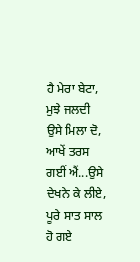ਹੈ ਮੇਰਾ ਬੇਟਾ, ਮੁਝੇ ਜਲਦੀ ਉਸੇ ਮਿਲਾ ਦੋ, ਆਖੇਂ ਤਰਸ ਗਈਂ ਐਂ...ਉਸੇ ਦੇਖਨੇ ਕੇ ਲੀਏ, ਪੂਰੇ ਸਾਤ ਸਾਲ ਹੋ ਗਏ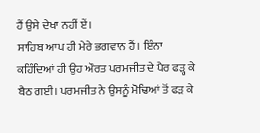ਹੈਂ ਉਸੇ ਦੇਖਾ ਨਹੀਂ ਏਂ।
ਸਾਹਿਬ ਆਪ ਹੀ ਮੇਰੇ ਭਗਵਾਨ ਹੈਂ। ਇੰਨਾ ਕਹਿੰਦਿਆਂ ਹੀ ਉਹ ਔਰਤ ਪਰਮਜੀਤ ਦੇ ਪੈਰ ਫੜ੍ਹ ਕੇ ਬੈਠ ਗਈ। ਪਰਮਜੀਤ ਨੇ ਉਸਨੂੰ ਮੋਢਿਆਂ ਤੋਂ ਫੜ ਕੇ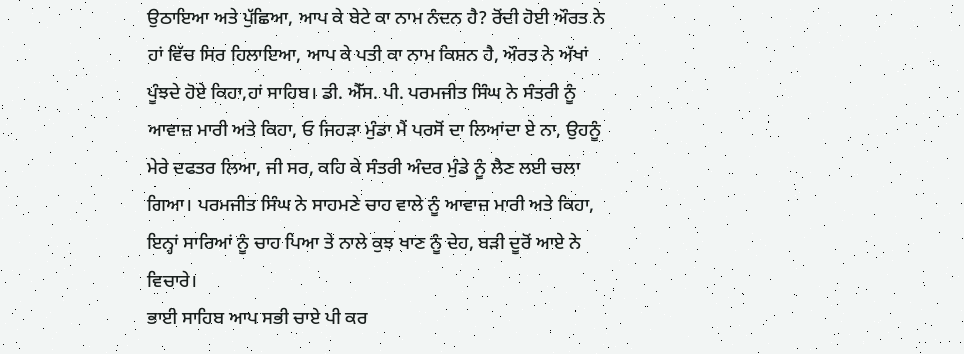ਉਠਾਇਆ ਅਤੇ ਪੁੱਛਿਆ, ਆਪ ਕੇ ਬੇਟੇ ਕਾ ਨਾਮ ਨੰਦਨ ਹੈ? ਰੋਂਦੀ ਹੋਈ ਔਰਤ ਨੇ ਹਾਂ ਵਿੱਚ ਸਿਰ ਹਿਲਾਇਆ, ਆਪ ਕੇ ਪਤੀ ਕਾ ਨਾਮ ਕਿਸ਼ਨ ਹੈ, ਔਰਤ ਨੇ ਅੱਖਾਂ ਪੂੰਝਦੇ ਹੋਏ ਕਿਹਾ,ਹਾਂ ਸਾਹਿਬ। ਡੀ. ਐੱਸ. ਪੀ. ਪਰਮਜੀਤ ਸਿੰਘ ਨੇ ਸੰਤਰੀ ਨੂੰ ਆਵਾਜ਼ ਮਾਰੀ ਅਤੇ ਕਿਹਾ, ਓ ਜਿਹੜਾ ਮੁੰਡਾ ਮੈਂ ਪਰਸੋਂ ਦਾ ਲਿਆਂਦਾ ਏ ਨਾ, ਉਹਨੂੰ ਮੇਰੇ ਦਫਤਰ ਲਿਆ, ਜੀ ਸਰ, ਕਹਿ ਕੇ ਸੰਤਰੀ ਅੰਦਰ ਮੁੰਡੇ ਨੂੰ ਲੈਣ ਲਈ ਚਲਾ ਗਿਆ। ਪਰਮਜੀਤ ਸਿੰਘ ਨੇ ਸਾਹਮਣੇ ਚਾਹ ਵਾਲੇ ਨੂੰ ਆਵਾਜ਼ ਮਾਰੀ ਅਤੇ ਕਿਹਾ, ਇਨ੍ਹਾਂ ਸਾਰਿਆਂ ਨੂੰ ਚਾਹ ਪਿਆ ਤੇ ਨਾਲੇ ਕੁਝ ਖਾਣ ਨੂੰ ਦੇਹ, ਬੜੀ ਦੂਰੋਂ ਆਏ ਨੇ ਵਿਚਾਰੇ।
ਭਾਈ ਸਾਹਿਬ ਆਪ ਸਭੀ ਚਾਏ ਪੀ ਕਰ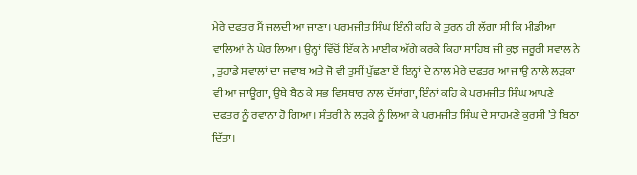ਮੇਰੇ ਦਫਤਰ ਮੈਂ ਜਲਦੀ ਆ ਜਾਣਾ। ਪਰਮਜੀਤ ਸਿੰਘ ਇੰਨੀ ਕਹਿ ਕੇ ਤੁਰਨ ਹੀ ਲੱਗਾ ਸੀ ਕਿ ਮੀਡੀਆ ਵਾਲਿਆਂ ਨੇ ਘੇਰ ਲਿਆ। ਉਨ੍ਹਾਂ ਵਿੱਚੋਂ ਇੱਕ ਨੇ ਮਾਈਕ ਅੱਗੇ ਕਰਕੇ ਕਿਹਾ ਸਾਹਿਬ ਜੀ ਕੁਝ ਜਰੂਰੀ ਸਵਾਲ ਨੇ , ਤੁਹਾਡੇ ਸਵਾਲਾਂ ਦਾ ਜਵਾਬ ਅਤੇ ਜੋ ਵੀ ਤੁਸੀਂ ਪੁੱਛਣਾ ਏਂ ਇਨ੍ਹਾਂ ਦੇ ਨਾਲ ਮੇਰੇ ਦਫਤਰ ਆ ਜਾਉ ਨਾਲੇ ਲੜਕਾ ਵੀ ਆ ਜਾਊਗਾ, ਉਥੇ ਬੈਠ ਕੇ ਸਭ ਵਿਸਥਾਰ ਨਾਲ ਦੱਸਾਂਗਾ, ਇੰਨਾਂ ਕਹਿ ਕੇ ਪਰਮਜੀਤ ਸਿੰਘ ਆਪਣੇ ਦਫਤਰ ਨੂੰ ਰਵਾਨਾ ਹੋ ਗਿਆ। ਸੰਤਰੀ ਨੇ ਲੜਕੇ ਨੂੰ ਲਿਆ ਕੇ ਪਰਮਜੀਤ ਸਿੰਘ ਦੇ ਸਾਹਮਣੇ ਕੁਰਸੀ ’ਤੇ ਬਿਠਾ ਦਿੱਤਾ।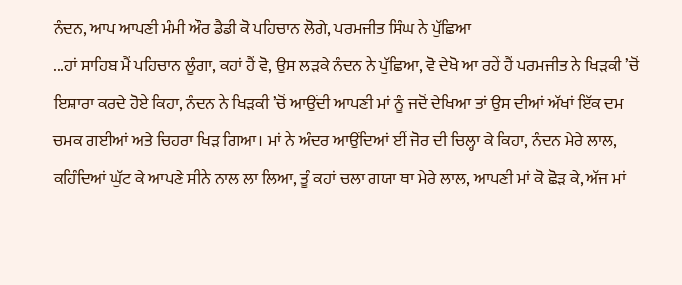ਨੰਦਨ, ਆਪ ਆਪਣੀ ਮੰਮੀ ਔਰ ਡੈਡੀ ਕੋ ਪਹਿਚਾਨ ਲੋਗੇ, ਪਰਮਜੀਤ ਸਿੰਘ ਨੇ ਪੁੱਛਿਆ
...ਹਾਂ ਸਾਹਿਬ ਮੈਂ ਪਹਿਚਾਨ ਲੂੰਗਾ, ਕਹਾਂ ਹੈਂ ਵੋ, ਉਸ ਲੜਕੇ ਨੰਦਨ ਨੇ ਪੁੱਛਿਆ, ਵੋ ਦੇਖੋ ਆ ਰਹੇਂ ਹੈਂ ਪਰਮਜੀਤ ਨੇ ਖਿੜਕੀ ’ਚੋਂ ਇਸ਼ਾਰਾ ਕਰਦੇ ਹੋਏ ਕਿਹਾ, ਨੰਦਨ ਨੇ ਖਿੜਕੀ ’ਚੋਂ ਆਉਂਦੀ ਆਪਣੀ ਮਾਂ ਨੂੰ ਜਦੋਂ ਦੇਖਿਆ ਤਾਂ ਉਸ ਦੀਆਂ ਅੱਖਾਂ ਇੱਕ ਦਮ ਚਮਕ ਗਈਆਂ ਅਤੇ ਚਿਹਰਾ ਖਿੜ ਗਿਆ। ਮਾਂ ਨੇ ਅੰਦਰ ਆਉਂਦਿਆਂ ਈਂ ਜੋਰ ਦੀ ਚਿਲ੍ਹਾ ਕੇ ਕਿਹਾ, ਨੰਦਨ ਮੇਰੇ ਲਾਲ, ਕਹਿੰਦਿਆਂ ਘੁੱਟ ਕੇ ਆਪਣੇ ਸੀਨੇ ਨਾਲ ਲਾ ਲਿਆ, ਤੂੰ ਕਹਾਂ ਚਲਾ ਗਯਾ ਥਾ ਮੇਰੇ ਲਾਲ, ਆਪਣੀ ਮਾਂ ਕੋ ਛੋੜ ਕੇ, ਅੱਜ ਮਾਂ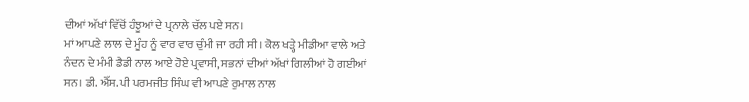ਦੀਆਂ ਅੱਖਾਂ ਵਿੱਚੋਂ ਹੰਝੂਆਂ ਦੇ ਪ੍ਰਨਾਲੇ ਚੱਲ ਪਏ ਸਨ।
ਮਾਂ ਆਪਣੇ ਲਾਲ ਦੇ ਮੂੰਹ ਨੂੰ ਵਾਰ ਵਾਰ ਚੁੰਮੀ ਜਾ ਰਹੀ ਸੀ। ਕੋਲ ਖੜ੍ਹੇ ਮੀਡੀਆ ਵਾਲੇ ਅਤੇ ਨੰਦਨ ਦੇ ਮੰਮੀ ਡੈਡੀ ਨਾਲ ਆਏ ਹੋਏ ਪ੍ਰਵਾਸੀ, ਸਭਨਾਂ ਦੀਆਂ ਅੱਖਾਂ ਗਿਲੀਆਂ ਹੋ ਗਈਆਂ ਸਨ। ਡੀ. ਐੱਸ. ਪੀ ਪਰਮਜੀਤ ਸਿੰਘ ਵੀ ਆਪਣੇ ਰੁਮਾਲ ਨਾਲ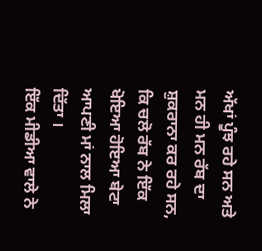ਅੱਖਾਂ ਪੂੰਝ ਰਹੇ ਸਨ ਅਤੇ ਮਨ ਹੀ ਮਨ ਰੱਬ ਦਾ ਸ਼ੁਕਰਾਨਾ ਕਰ ਰਹੇ ਸਨ, ਕਿ ਚਲੋ ਰੱਬ ਨੇ ਇੱਕ ਖੋਇਆ ਹੋਇਆ ਬੇਟਾ ਆਪਣੀ ਮਾਂ ਨਾਲ ਮਿਲਾ ਦਿੱਤਾ ।
ਇੱਕ ਮੀਡੀਆ ਵਾਲੇ ਨੇ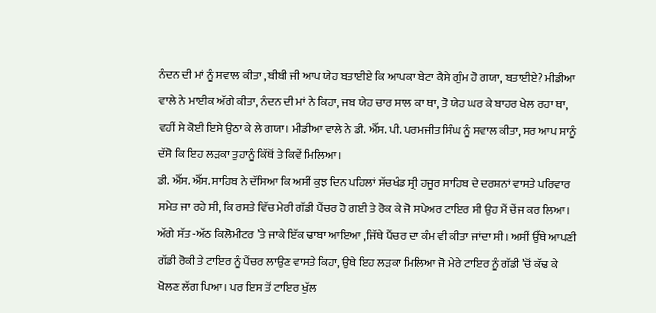ਨੰਦਨ ਦੀ ਮਾਂ ਨੂੰ ਸਵਾਲ ਕੀਤਾ ,ਬੀਬੀ ਜੀ ਆਪ ਯੇਹ ਬਤਾਈਏ ਕਿ ਆਪਕਾ ਬੇਟਾ ਕੈਸੇ ਗੁੰਮ ਹੋ ਗਯਾ, ਬਤਾਈਏ? ਮੀਡੀਆ ਵਾਲੇ ਨੇ ਮਾਈਕ ਅੱਗੇ ਕੀਤਾ, ਨੰਦਨ ਦੀ ਮਾਂ ਨੇ ਕਿਹਾ, ਜਬ ਯੇਹ ਚਾਰ ਸਾਲ ਕਾ ਥਾ, ਤੋ ਯੇਹ ਘਰ ਕੇ ਬਾਹਰ ਖੇਲ ਰਹਾ ਥਾ, ਵਹੀਂ ਸੇ ਕੋਈ ਇਸੇ ਉਠਾ ਕੇ ਲੇ ਗਯਾ। ਮੀਡੀਆ ਵਾਲੇ ਨੇ ਡੀ. ਐੱਸ. ਪੀ. ਪਰਮਜੀਤ ਸਿੰਘ ਨੂੰ ਸਵਾਲ ਕੀਤਾ, ਸਰ ਆਪ ਸਾਨੂੰ ਦੱਸੋ ਕਿ ਇਹ ਲੜਕਾ ਤੁਹਾਨੂੰ ਕਿੱਥੋਂ ਤੇ ਕਿਵੇਂ ਮਿਲਿਆ।
ਡੀ. ਐੱਸ. ਐੱਸ. ਸਾਹਿਬ ਨੇ ਦੱਸਿਆ ਕਿ ਅਸੀਂ ਕੁਝ ਦਿਨ ਪਹਿਲਾਂ ਸੱਚਖੰਡ ਸ੍ਰੀ ਹਜੂਰ ਸਾਹਿਬ ਦੇ ਦਰਸ਼ਨਾਂ ਵਾਸਤੇ ਪਰਿਵਾਰ ਸਮੇਤ ਜਾ ਰਹੇ ਸੀ, ਕਿ ਰਸਤੇ ਵਿੱਚ ਮੇਰੀ ਗੱਡੀ ਪੈਂਚਰ ਹੋ ਗਈ ਤੇ ਰੋਕ ਕੇ ਜੋ ਸਪੇਅਰ ਟਾਇਰ ਸੀ ਉਹ ਮੈਂ ਚੇਂਜ ਕਰ ਲਿਆ। ਅੱਗੇ ਸੱਤ -ਅੱਠ ਕਿਲੋਮੀਟਰ ’ਤੇ ਜਾਕੇ ਇੱਕ ਢਾਬਾ ਆਇਆ ,ਜਿੱਥੇ ਪੈਂਚਰ ਦਾ ਕੰਮ ਵੀ ਕੀਤਾ ਜਾਂਦਾ ਸੀ। ਅਸੀਂ ਉੱਥੇ ਆਪਣੀ ਗੱਡੀ ਰੋਕੀ ਤੇ ਟਾਇਰ ਨੂੰ ਪੈਂਚਰ ਲਾਉਣ ਵਾਸਤੇ ਕਿਹਾ, ਉਥੇ ਇਹ ਲੜਕਾ ਮਿਲਿਆ ਜੋ ਮੇਰੇ ਟਾਇਰ ਨੂੰ ਗੱਡੀ ’ਚੋਂ ਕੱਢ ਕੇ ਖੋਲਣ ਲੱਗ ਪਿਆ। ਪਰ ਇਸ ਤੋਂ ਟਾਇਰ ਖੁੱਲ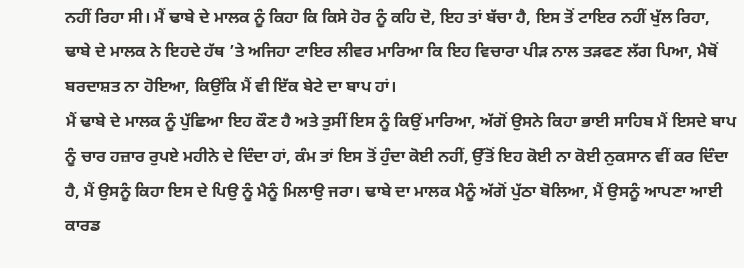ਨਹੀਂ ਰਿਹਾ ਸੀ। ਮੈਂ ਢਾਬੇ ਦੇ ਮਾਲਕ ਨੂੰ ਕਿਹਾ ਕਿ ਕਿਸੇ ਹੋਰ ਨੂੰ ਕਹਿ ਦੋ, ਇਹ ਤਾਂ ਬੱਚਾ ਹੈ, ਇਸ ਤੋਂ ਟਾਇਰ ਨਹੀਂ ਖੁੱਲ ਰਿਹਾ, ਢਾਬੇ ਦੇ ਮਾਲਕ ਨੇ ਇਹਦੇ ਹੱਥ ’ਤੇ ਅਜਿਹਾ ਟਾਇਰ ਲੀਵਰ ਮਾਰਿਆ ਕਿ ਇਹ ਵਿਚਾਰਾ ਪੀੜ ਨਾਲ ਤੜਫਣ ਲੱਗ ਪਿਆ, ਮੈਥੋਂ ਬਰਦਾਸ਼ਤ ਨਾ ਹੋਇਆ, ਕਿਉਂਕਿ ਮੈਂ ਵੀ ਇੱਕ ਬੇਟੇ ਦਾ ਬਾਪ ਹਾਂ।
ਮੈਂ ਢਾਬੇ ਦੇ ਮਾਲਕ ਨੂੰ ਪੁੱਛਿਆ ਇਹ ਕੌਣ ਹੈ ਅਤੇ ਤੁਸੀਂ ਇਸ ਨੂੰ ਕਿਉਂ ਮਾਰਿਆ, ਅੱਗੋਂ ਉਸਨੇ ਕਿਹਾ ਭਾਈ ਸਾਹਿਬ ਮੈਂ ਇਸਦੇ ਬਾਪ ਨੂੰ ਚਾਰ ਹਜ਼ਾਰ ਰੁਪਏ ਮਹੀਨੇ ਦੇ ਦਿੰਦਾ ਹਾਂ, ਕੰਮ ਤਾਂ ਇਸ ਤੋਂ ਹੁੰਦਾ ਕੋਈ ਨਹੀਂ, ਉੱਤੋਂ ਇਹ ਕੋਈ ਨਾ ਕੋਈ ਨੁਕਸਾਨ ਵੀਂ ਕਰ ਦਿੰਦਾ ਹੈ, ਮੈਂ ਉਸਨੂੰ ਕਿਹਾ ਇਸ ਦੇ ਪਿਉ ਨੂੰ ਮੈਨੂੰ ਮਿਲਾਉ ਜਰਾ। ਢਾਬੇ ਦਾ ਮਾਲਕ ਮੈਨੂੰ ਅੱਗੋਂ ਪੁੱਠਾ ਬੋਲਿਆ, ਮੈਂ ਉਸਨੂੰ ਆਪਣਾ ਆਈ ਕਾਰਡ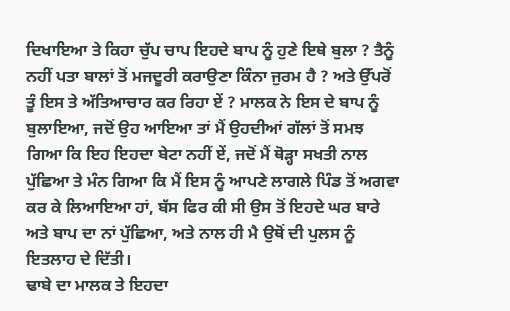ਦਿਖਾਇਆ ਤੇ ਕਿਹਾ ਚੁੱਪ ਚਾਪ ਇਹਦੇ ਬਾਪ ਨੂੰ ਹੁਣੇ ਇਥੇ ਬੁਲਾ ? ਤੈਨੂੰ ਨਹੀਂ ਪਤਾ ਬਾਲਾਂ ਤੋਂ ਮਜਦੂਰੀ ਕਰਾਉਣਾ ਕਿੰਨਾ ਜੁਰਮ ਹੈ ? ਅਤੇ ਉੱਪਰੋਂ ਤੂੰ ਇਸ ਤੇ ਅੱਤਿਆਚਾਰ ਕਰ ਰਿਹਾ ਏਂ ? ਮਾਲਕ ਨੇ ਇਸ ਦੇ ਬਾਪ ਨੂੰ ਬੁਲਾਇਆ, ਜਦੋਂ ਉਹ ਆਇਆ ਤਾਂ ਮੈਂ ਉਹਦੀਆਂ ਗੱਲਾਂ ਤੋਂ ਸਮਝ ਗਿਆ ਕਿ ਇਹ ਇਹਦਾ ਬੇਟਾ ਨਹੀਂ ਏਂ, ਜਦੋਂ ਮੈਂ ਥੋੜ੍ਹਾ ਸਖਤੀ ਨਾਲ ਪੁੱਛਿਆ ਤੇ ਮੰਨ ਗਿਆ ਕਿ ਮੈਂ ਇਸ ਨੂੰ ਆਪਣੇ ਲਾਗਲੇ ਪਿੰਡ ਤੋਂ ਅਗਵਾ ਕਰ ਕੇ ਲਿਆਇਆ ਹਾਂ, ਬੱਸ ਫਿਰ ਕੀ ਸੀ ਉਸ ਤੋਂ ਇਹਦੇ ਘਰ ਬਾਰੇ ਅਤੇ ਬਾਪ ਦਾ ਨਾਂ ਪੁੱਛਿਆ, ਅਤੇ ਨਾਲ ਹੀ ਮੈ ਉਥੋਂ ਦੀ ਪੁਲਸ ਨੂੰ ਇਤਲਾਹ ਦੇ ਦਿੱਤੀ।
ਢਾਬੇ ਦਾ ਮਾਲਕ ਤੇ ਇਹਦਾ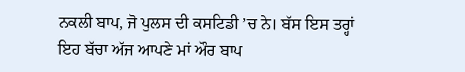ਨਕਲੀ ਬਾਪ, ਜੋ ਪੁਲਸ ਦੀ ਕਸਟਿਡੀ ’ਚ ਨੇ। ਬੱਸ ਇਸ ਤਰ੍ਹਾਂ ਇਹ ਬੱਚਾ ਅੱਜ ਆਪਣੇ ਮਾਂ ਔਰ ਬਾਪ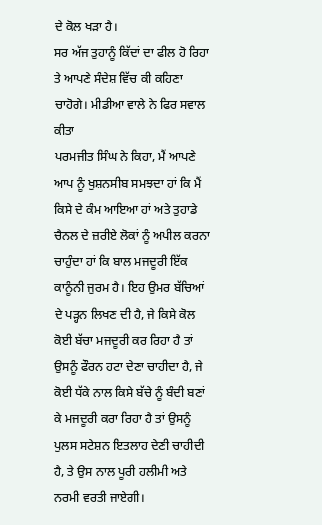ਦੇ ਕੋਲ ਖੜਾ ਹੈ।
ਸਰ ਅੱਜ ਤੁਹਾਨੂੰ ਕਿੱਦਾਂ ਦਾ ਫੀਲ ਹੋ ਰਿਹਾ ਤੇ ਆਪਣੇ ਸੰਦੇਸ਼ ਵਿੱਚ ਕੀ ਕਹਿਣਾ ਚਾਹੋਗੇ। ਮੀਡੀਆ ਵਾਲੇ ਨੇ ਫਿਰ ਸਵਾਲ ਕੀਤਾ
ਪਰਮਜੀਤ ਸਿੰਘ ਨੇ ਕਿਹਾ, ਮੈਂ ਆਪਣੇ ਆਪ ਨੂੰ ਖੁਸ਼ਨਸੀਬ ਸਮਝਦਾ ਹਾਂ ਕਿ ਮੈਂ ਕਿਸੇ ਦੇ ਕੰਮ ਆਇਆ ਹਾਂ ਅਤੇ ਤੁਹਾਡੇ ਚੈਨਲ ਦੇ ਜ਼ਰੀਏ ਲੋਕਾਂ ਨੂੰ ਅਪੀਲ ਕਰਨਾ ਚਾਹੁੰਦਾ ਹਾਂ ਕਿ ਬਾਲ ਮਜਦੂਰੀ ਇੱਕ ਕਾਨੂੰਨੀ ਜੁਰਮ ਹੈ। ਇਹ ਉਮਰ ਬੱਚਿਆਂ ਦੇ ਪੜ੍ਹਨ ਲਿਖਣ ਦੀ ਹੈ, ਜੇ ਕਿਸੇ ਕੋਲ ਕੋਈ ਬੱਚਾ ਮਜਦੂਰੀ ਕਰ ਰਿਹਾ ਹੈ ਤਾਂ ਉਸਨੂੰ ਫੌਰਨ ਹਟਾ ਦੇਣਾ ਚਾਹੀਦਾ ਹੈ, ਜੇ ਕੋਈ ਧੱਕੇ ਨਾਲ ਕਿਸੇ ਬੱਚੇ ਨੂੰ ਬੰਦੀ ਬਣਾਂ ਕੇ ਮਜਦੂਰੀ ਕਰਾ ਰਿਹਾ ਹੈ ਤਾਂ ਉਸਨੂੰ ਪੁਲਸ ਸਟੇਸ਼ਨ ਇਤਲਾਹ ਦੇਣੀ ਚਾਹੀਦੀ ਹੈ, ਤੇ ਉਸ ਨਾਲ ਪੂਰੀ ਹਲੀਮੀ ਅਤੇ ਨਰਮੀ ਵਰਤੀ ਜਾਏਗੀ।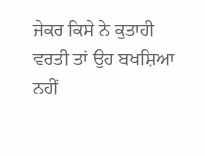ਜੇਕਰ ਕਿਸੇ ਨੇ ਕੁਤਾਹੀ ਵਰਤੀ ਤਾਂ ਉਹ ਬਖਸ਼ਿਆ ਨਹੀਂ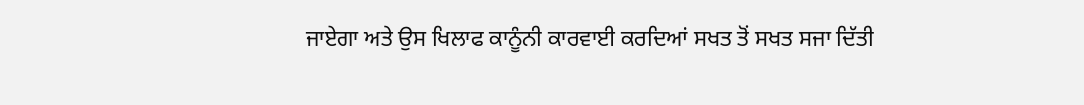ਜਾਏਗਾ ਅਤੇ ਉਸ ਖਿਲਾਫ ਕਾਨੂੰਨੀ ਕਾਰਵਾਈ ਕਰਦਿਆਂ ਸਖਤ ਤੋਂ ਸਖਤ ਸਜਾ ਦਿੱਤੀ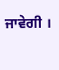ਜਾਵੇਗੀ ।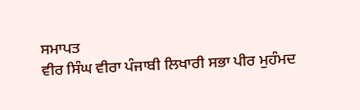ਸਮਾਪਤ
ਵੀਰ ਸਿੰਘ ਵੀਰਾ ਪੰਜਾਬੀ ਲਿਖਾਰੀ ਸਭਾ ਪੀਰ ਮੁਹੰਮਦ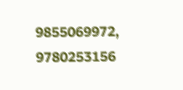9855069972, 9780253156